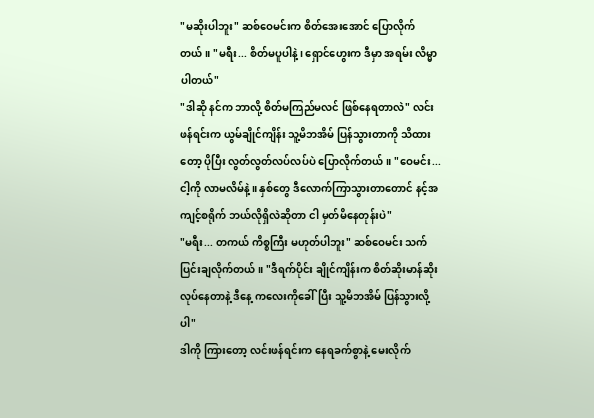"မဆိုးပါဘူး" ဆစ်ဝေမင်းက စိတ်အေးအောင် ပြောလိုက်တယ်။ "မရီး... စိတ်မပူပါနဲ့၊ ရှောင်ဟွေးက ဒီမှာ အရမ်း လိမ္မာပါတယ်"
"ဒါဆို နင်က ဘာလို့ စိတ်မကြည်မလင် ဖြစ်နေရတာလဲ" လင်းဖန်ရင်းက ယွမ်ချိုင်ကျိန်း သူ့မိဘအိမ် ပြန်သွားတာကို သိထားတော့ ပိုပြီး လွတ်လွတ်လပ်လပ်ပဲ ပြောလိုက်တယ်။ "ဝေမင်း... ငါ့ကို လာမလိမ်နဲ့။ နှစ်တွေ ဒီလောက်ကြာသွားတာတောင် နင့်အကျင့်စရိုက် ဘယ်လိုရှိလဲဆိုတာ ငါ မှတ်မိနေတုန်းပဲ"
"မရီး... တကယ် ကိစ္စကြီး မဟုတ်ပါဘူး" ဆစ်ဝေမင်း သက်ပြင်းချလိုက်တယ်။ "ဒီရက်ပိုင်း ချိုင်ကျိန်းက စိတ်ဆိုးမာန်ဆိုး လုပ်နေတာနဲ့ ဒီနေ့ ကလေးကိုခေါ်ပြီး သူ့မိဘအိမ် ပြန်သွားလို့ပါ"
ဒါကို ကြားတော့ လင်းဖန်ရင်းက နေရခက်စွာနဲ့ မေးလိုက်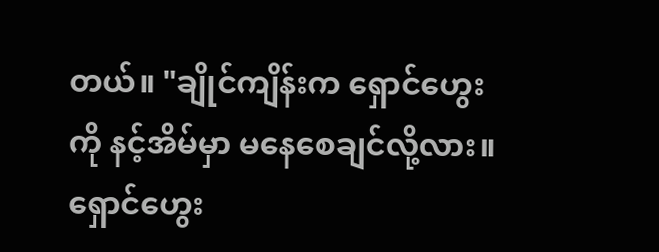တယ်။ "ချိုင်ကျိန်းက ရှောင်ဟွေးကို နင့်အိမ်မှာ မနေစေချင်လို့လား။ ရှောင်ဟွေး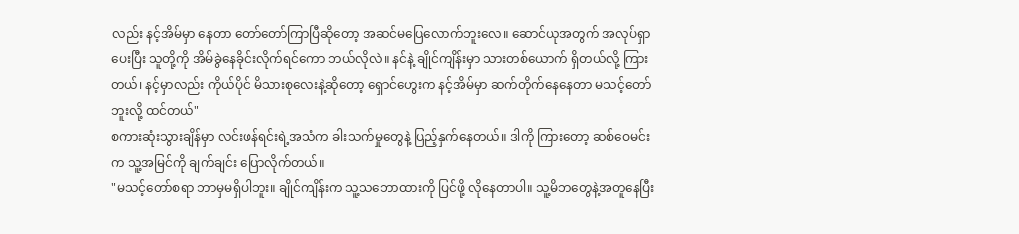လည်း နင့်အိမ်မှာ နေတာ တော်တော်ကြာပြီဆိုတော့ အဆင်မပြေလောက်ဘူးလေ။ ဆောင်ယုအတွက် အလုပ်ရှာပေးပြီး သူတို့ကို အိမ်ခွဲနေခိုင်းလိုက်ရင်ကော ဘယ်လိုလဲ။ နင်နဲ့ ချိုင်ကျိန်းမှာ သားတစ်ယောက် ရှိတယ်လို့ ကြားတယ်၊ နင့်မှာလည်း ကိုယ်ပိုင် မိသားစုလေးနဲ့ဆိုတော့ ရှောင်ဟွေးက နင့်အိမ်မှာ ဆက်တိုက်နေနေတာ မသင့်တော်ဘူးလို့ ထင်တယ်"
စကားဆုံးသွားချိန်မှာ လင်းဖန်ရင်းရဲ့အသံက ခါးသက်မှုတွေနဲ့ ပြည့်နှက်နေတယ်။ ဒါကို ကြားတော့ ဆစ်ဝေမင်းက သူ့အမြင်ကို ချက်ချင်း ပြောလိုက်တယ်။
"မသင့်တော်စရာ ဘာမှမရှိပါဘူး။ ချိုင်ကျိန်းက သူ့သဘောထားကို ပြင်ဖို့ လိုနေတာပါ။ သူ့မိဘတွေနဲ့အတူနေပြီး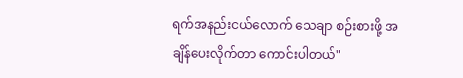ရက်အနည်းငယ်လောက် သေချာ စဉ်းစားဖို့ အချိန်ပေးလိုက်တာ ကောင်းပါတယ်"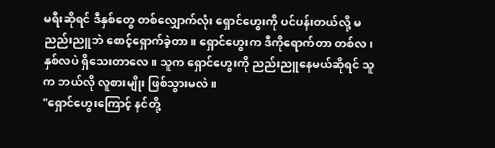မရီးဆိုရင် ဒီနှစ်တွေ တစ်လျှောက်လုံး ရှောင်ဟွေးကို ပင်ပန်းတယ်လို့ မညည်းညူဘဲ စောင့်ရှောက်ခဲ့တာ။ ရှောင်ဟွေးက ဒီကိုရောက်တာ တစ်လ၊ နှစ်လပဲ ရှိသေးတာလေ။ သူက ရှောင်ဟွေးကို ညည်းညူနေမယ်ဆိုရင် သူက ဘယ်လို လူစားမျိုး ဖြစ်သွားမလဲ။
"ရှောင်ဟွေးကြောင့် နင်တို့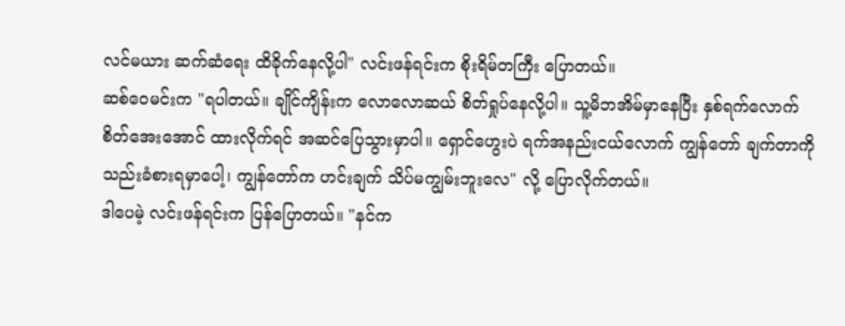လင်မယား ဆက်ဆံရေး ထိခိုက်နေလို့ပါ" လင်းဖန်ရင်းက စိုးရိမ်တကြီး ပြောတယ်။
ဆစ်ဝေမင်းက "ရပါတယ်။ ချိုင်ကျိန်းက လောလောဆယ် စိတ်ရှုပ်နေလို့ပါ။ သူ့မိဘအိမ်မှာနေပြီး နှစ်ရက်လောက် စိတ်အေးအောင် ထားလိုက်ရင် အဆင်ပြေသွားမှာပါ။ ရှောင်ဟွေးပဲ ရက်အနည်းငယ်လောက် ကျွန်တော် ချက်တာကို သည်းခံစားရမှာပေါ့၊ ကျွန်တော်က ဟင်းချက် သိပ်မကျွမ်းဘူးလေ" လို့ ပြောလိုက်တယ်။
ဒါပေမဲ့ လင်းဖန်ရင်းက ပြန်ပြောတယ်။ "နင်က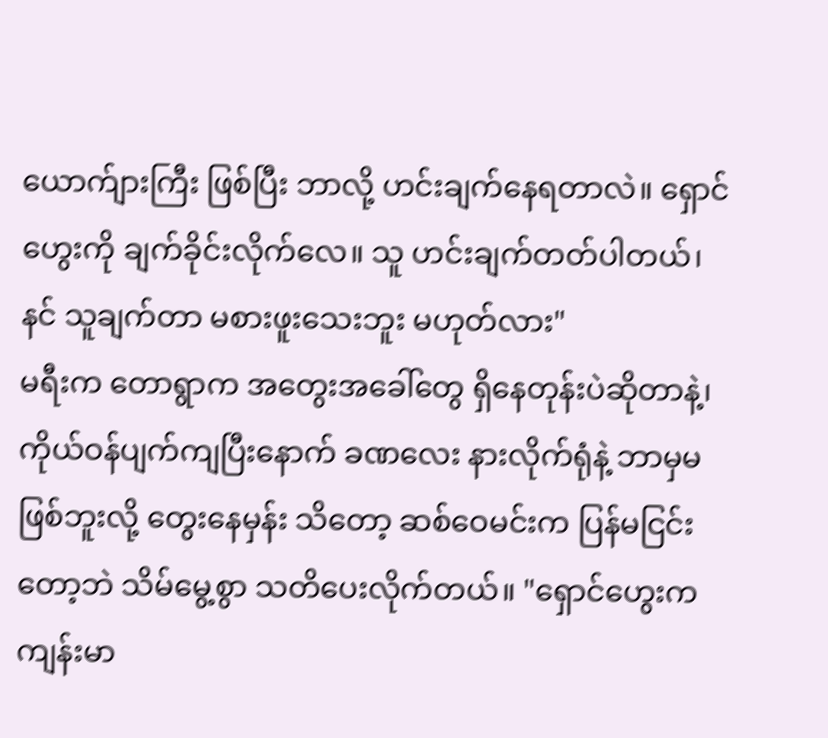ယောက်ျားကြီး ဖြစ်ပြီး ဘာလို့ ဟင်းချက်နေရတာလဲ။ ရှောင်ဟွေးကို ချက်ခိုင်းလိုက်လေ။ သူ ဟင်းချက်တတ်ပါတယ်၊ နင် သူချက်တာ မစားဖူးသေးဘူး မဟုတ်လား"
မရီးက တောရွာက အတွေးအခေါ်တွေ ရှိနေတုန်းပဲဆိုတာနဲ့၊ ကိုယ်ဝန်ပျက်ကျပြီးနောက် ခဏလေး နားလိုက်ရုံနဲ့ ဘာမှမဖြစ်ဘူးလို့ တွေးနေမှန်း သိတော့ ဆစ်ဝေမင်းက ပြန်မငြင်းတော့ဘဲ သိမ်မွေ့စွာ သတိပေးလိုက်တယ်။ "ရှောင်ဟွေးက ကျန်းမာ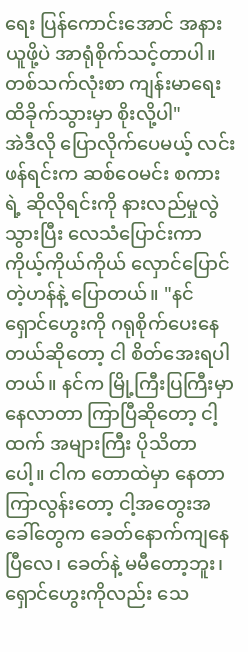ရေး ပြန်ကောင်းအောင် အနားယူဖို့ပဲ အာရုံစိုက်သင့်တာပါ။ တစ်သက်လုံးစာ ကျန်းမာရေး ထိခိုက်သွားမှာ စိုးလို့ပါ"
အဲဒီလို ပြောလိုက်ပေမယ့် လင်းဖန်ရင်းက ဆစ်ဝေမင်း စကားရဲ့ ဆိုလိုရင်းကို နားလည်မှုလွဲသွားပြီး လေသံပြောင်းကာ ကိုယ့်ကိုယ်ကိုယ် လှောင်ပြောင်တဲ့ဟန်နဲ့ ပြောတယ်။ "နင် ရှောင်ဟွေးကို ဂရုစိုက်ပေးနေတယ်ဆိုတော့ ငါ စိတ်အေးရပါတယ်။ နင်က မြို့ကြီးပြကြီးမှာ နေလာတာ ကြာပြီဆိုတော့ ငါ့ထက် အများကြီး ပိုသိတာပေါ့။ ငါက တောထဲမှာ နေတာ ကြာလွန်းတော့ ငါ့အတွေးအခေါ်တွေက ခေတ်နောက်ကျနေပြီလေ၊ ခေတ်နဲ့ မမီတော့ဘူး၊ ရှောင်ဟွေးကိုလည်း သေ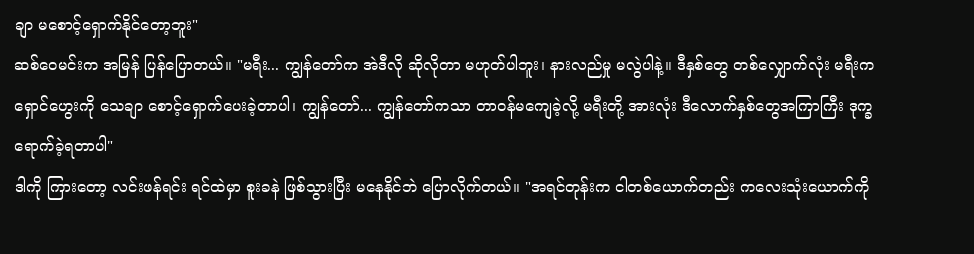ချာ မစောင့်ရှောက်နိုင်တော့ဘူး"
ဆစ်ဝေမင်းက အမြန် ပြန်ပြောတယ်။ "မရီး... ကျွန်တော်က အဲဒီလို ဆိုလိုတာ မဟုတ်ပါဘူး၊ နားလည်မှု မလွဲပါနဲ့။ ဒီနှစ်တွေ တစ်လျှောက်လုံး မရီးက ရှောင်ဟွေးကို သေချာ စောင့်ရှောက်ပေးခဲ့တာပါ၊ ကျွန်တော်... ကျွန်တော်ကသာ တာဝန်မကျေခဲ့လို့ မရီးတို့ အားလုံး ဒီလောက်နှစ်တွေအကြာကြီး ဒုက္ခရောက်ခဲ့ရတာပါ"
ဒါကို ကြားတော့ လင်းဖန်ရင်း ရင်ထဲမှာ စူးခနဲ ဖြစ်သွားပြီး မနေနိုင်ဘဲ ပြောလိုက်တယ်။ "အရင်တုန်းက ငါတစ်ယောက်တည်း ကလေးသုံးယောက်ကို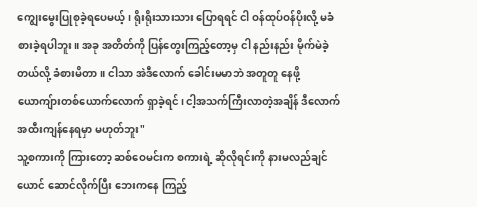ကျွေးမွေးပြုစုခဲ့ရပေမယ့်၊ ရိုးရိုးသားသား ပြောရရင် ငါ ဝန်ထုပ်ဝန်ပိုးလို့ မခံစားခဲ့ရပါဘူး။ အခု အတိတ်ကို ပြန်တွေးကြည့်တော့မှ ငါ နည်းနည်း မိုက်မဲခဲ့တယ်လို့ ခံစားမိတာ။ ငါသာ အဲဒီလောက် ခေါင်းမမာဘဲ အတူတူ နေဖို့ ယောကျ်ားတစ်ယောက်လောက် ရှာခဲ့ရင်၊ ငါ့အသက်ကြီးလာတဲ့အချိန် ဒီလောက် အထီးကျန်နေရမှာ မဟုတ်ဘူး"
သူ့စကားကို ကြားတော့ ဆစ်ဝေမင်းက စကားရဲ့ ဆိုလိုရင်းကို နားမလည်ချင်ယောင် ဆောင်လိုက်ပြီး ဘေးကနေ ကြည့်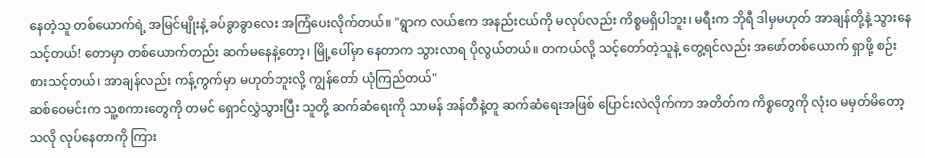နေတဲ့သူ တစ်ယောက်ရဲ့ အမြင်မျိုးနဲ့ ခပ်ခွာခွာလေး အကြံပေးလိုက်တယ်။ "ရွာက လယ်ဧက အနည်းငယ်ကို မလုပ်လည်း ကိစ္စမရှိပါဘူး၊ မရီးက ဘိုရီ ဒါမှမဟုတ် အာချန်တို့နဲ့ သွားနေသင့်တယ်! တောမှာ တစ်ယောက်တည်း ဆက်မနေနဲ့တော့၊ မြို့ပေါ်မှာ နေတာက သွားလာရ ပိုလွယ်တယ်။ တကယ်လို့ သင့်တော်တဲ့သူနဲ့ တွေ့ရင်လည်း အဖော်တစ်ယောက် ရှာဖို့ စဉ်းစားသင့်တယ်၊ အာချန်လည်း ကန့်ကွက်မှာ မဟုတ်ဘူးလို့ ကျွန်တော် ယုံကြည်တယ်"
ဆစ်ဝေမင်းက သူ့စကားတွေကို တမင် ရှောင်လွှဲသွားပြီး သူတို့ ဆက်ဆံရေးကို သာမန် အန်တီနဲ့တူ ဆက်ဆံရေးအဖြစ် ပြောင်းလဲလိုက်ကာ အတိတ်က ကိစ္စတွေကို လုံးဝ မမှတ်မိတော့သလို လုပ်နေတာကို ကြား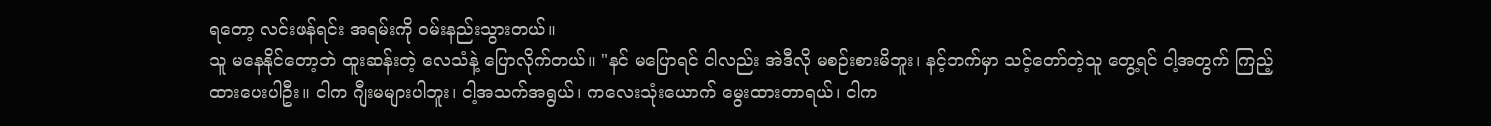ရတော့ လင်းဖန်ရင်း အရမ်းကို ဝမ်းနည်းသွားတယ်။
သူ မနေနိုင်တော့ဘဲ ထူးဆန်းတဲ့ လေသံနဲ့ ပြောလိုက်တယ်။ "နင် မပြောရင် ငါလည်း အဲဒီလို မစဉ်းစားမိဘူး၊ နင့်ဘက်မှာ သင့်တော်တဲ့သူ တွေ့ရင် ငါ့အတွက် ကြည့်ထားပေးပါဦး။ ငါက ဂျီးမများပါဘူး၊ ငါ့အသက်အရွယ်၊ ကလေးသုံးယောက် မွေးထားတာရယ်၊ ငါက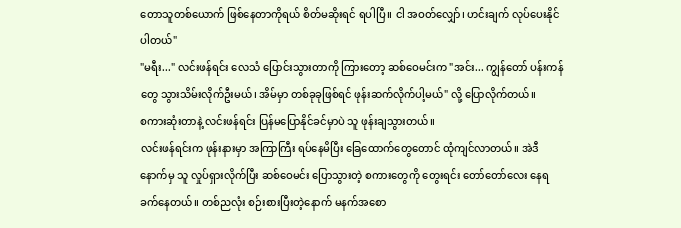တောသူတစ်ယောက် ဖြစ်နေတာကိုရယ် စိတ်မဆိုးရင် ရပါပြီ။ ငါ အဝတ်လျှော်၊ ဟင်းချက် လုပ်ပေးနိုင်ပါတယ်"
"မရီး..." လင်းဖန်ရင်း လေသံ ပြောင်းသွားတာကို ကြားတော့ ဆစ်ဝေမင်းက "အင်း... ကျွန်တော် ပန်းကန်တွေ သွားသိမ်းလိုက်ဦးမယ်၊ အိမ်မှာ တစ်ခုခုဖြစ်ရင် ဖုန်းဆက်လိုက်ပါ့မယ်" လို့ ပြောလိုက်တယ်။
စကားဆုံးတာနဲ့ လင်းဖန်ရင်း ပြန်မပြောနိုင်ခင်မှာပဲ သူ ဖုန်းချသွားတယ်။
လင်းဖန်ရင်းက ဖုန်းနားမှာ အကြာကြီး ရပ်နေမိပြီး ခြေထောက်တွေတောင် ထုံကျင်လာတယ်။ အဲဒီနောက်မှ သူ လှုပ်ရှားလိုက်ပြီး ဆစ်ဝေမင်း ပြောသွားတဲ့ စကားတွေကို တွေးရင်း တော်တော်လေး နေရခက်နေတယ်။ တစ်ညလုံး စဉ်းစားပြီးတဲ့နောက် မနက်အစော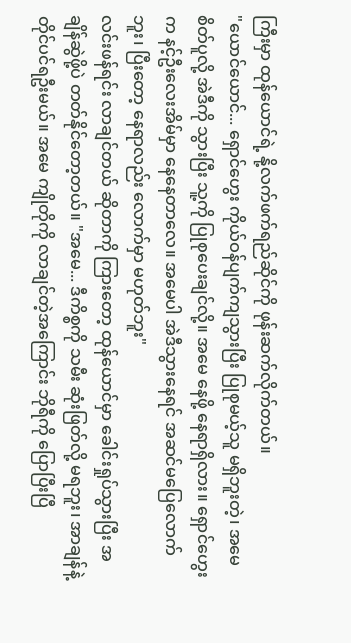ကြီးမှာ ထုန်ယောင်ရဲ့ နို့လက်ဖက်ရည်ဆိုင်ကို ဖုန်းဆက်လိုက်တယ်။
"ယောင်ယောင်... ရှောင်ဟွေး ကိုယ်ဝန်ပျက်ကျသွားပြီး ပြုစုမယ့်သူ မရှိဘူးတဲ့၊ အမေ စိတ်ပူလို့ အဲဒီကို သွားပြီး သူ့ကို ပြုစုပေးချင်လို့။ အမေ နေဖို့ နေရာရှိလား။ ရှောင်ဟွေးက နင့်ဦးလေးအိမ်မှာ နေနေတာလေ။ အမေပါ အဲဒီသွားနေရင် အဆင်မပြေလောက်ဘူး၊ ပြီးတော့ နေရာလည်း လောက်မှာ မဟုတ်ဘူး"
လင်းဖန်ရင်း လာချင်တယ် ဆိုတာကို ကြားတော့ ထုန်ယောင်မှာ ခေါင်းရှုပ်သွားပြီး အချိန်ဆွဲဖို့ပဲ တတ်နိုင်တော့တယ်။ "အမေ... ဒီကိစ္စကို သမီး ဆုံးဖြတ်လို့ မရဘူး၊ အာချန်နဲ့ တိုင်ပင်ရဦးမယ်။ အမေ ကျိုတိုကို လာချင်တဲ့အကြောင်း ဘိုရီကို ပြောပြီးပြီ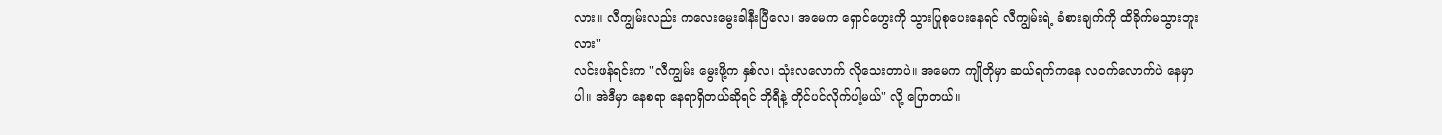လား။ လီကျွမ်းလည်း ကလေးမွေးခါနီးပြီလေ၊ အမေက ရှောင်ဟွေးကို သွားပြုစုပေးနေရင် လီကျွမ်းရဲ့ ခံစားချက်ကို ထိခိုက်မသွားဘူးလား"
လင်းဖန်ရင်းက "လီကျွမ်း မွေးဖို့က နှစ်လ၊ သုံးလလောက် လိုသေးတာပဲ။ အမေက ကျိုတိုမှာ ဆယ်ရက်ကနေ လဝက်လောက်ပဲ နေမှာပါ။ အဲဒီမှာ နေစရာ နေရာရှိတယ်ဆိုရင် ဘိုရီနဲ့ တိုင်ပင်လိုက်ပါ့မယ်" လို့ ပြောတယ်။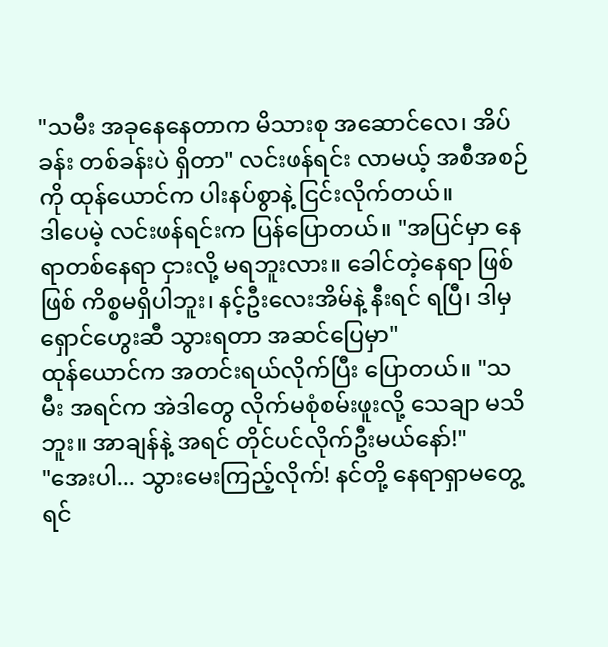"သမီး အခုနေနေတာက မိသားစု အဆောင်လေ၊ အိပ်ခန်း တစ်ခန်းပဲ ရှိတာ" လင်းဖန်ရင်း လာမယ့် အစီအစဉ်ကို ထုန်ယောင်က ပါးနပ်စွာနဲ့ ငြင်းလိုက်တယ်။
ဒါပေမဲ့ လင်းဖန်ရင်းက ပြန်ပြောတယ်။ "အပြင်မှာ နေရာတစ်နေရာ ငှားလို့ မရဘူးလား။ ခေါင်တဲ့နေရာ ဖြစ်ဖြစ် ကိစ္စမရှိပါဘူး၊ နင့်ဦးလေးအိမ်နဲ့ နီးရင် ရပြီ၊ ဒါမှ ရှောင်ဟွေးဆီ သွားရတာ အဆင်ပြေမှာ"
ထုန်ယောင်က အတင်းရယ်လိုက်ပြီး ပြောတယ်။ "သမီး အရင်က အဲဒါတွေ လိုက်မစုံစမ်းဖူးလို့ သေချာ မသိဘူး။ အာချန်နဲ့ အရင် တိုင်ပင်လိုက်ဦးမယ်နော်!"
"အေးပါ... သွားမေးကြည့်လိုက်! နင်တို့ နေရာရှာမတွေ့ရင်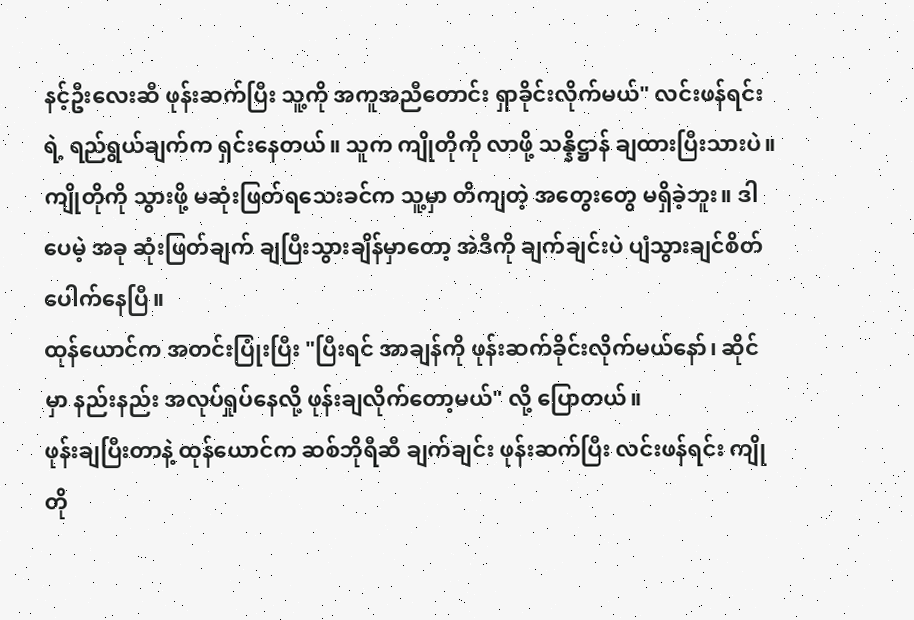နင့်ဦးလေးဆီ ဖုန်းဆက်ပြီး သူ့ကို အကူအညီတောင်း ရှာခိုင်းလိုက်မယ်" လင်းဖန်ရင်းရဲ့ ရည်ရွယ်ချက်က ရှင်းနေတယ်။ သူက ကျိုတိုကို လာဖို့ သန္နိဋ္ဌာန် ချထားပြီးသားပဲ။
ကျိုတိုကို သွားဖို့ မဆုံးဖြတ်ရသေးခင်က သူ့မှာ တိကျတဲ့ အတွေးတွေ မရှိခဲ့ဘူး။ ဒါပေမဲ့ အခု ဆုံးဖြတ်ချက် ချပြီးသွားချိန်မှာတော့ အဲဒီကို ချက်ချင်းပဲ ပျံသွားချင်စိတ် ပေါက်နေပြီ။
ထုန်ယောင်က အတင်းပြုံးပြီး "ပြီးရင် အာချန်ကို ဖုန်းဆက်ခိုင်းလိုက်မယ်နော်၊ ဆိုင်မှာ နည်းနည်း အလုပ်ရှုပ်နေလို့ ဖုန်းချလိုက်တော့မယ်" လို့ ပြောတယ်။
ဖုန်းချပြီးတာနဲ့ ထုန်ယောင်က ဆစ်ဘိုရီဆီ ချက်ချင်း ဖုန်းဆက်ပြီး လင်းဖန်ရင်း ကျိုတို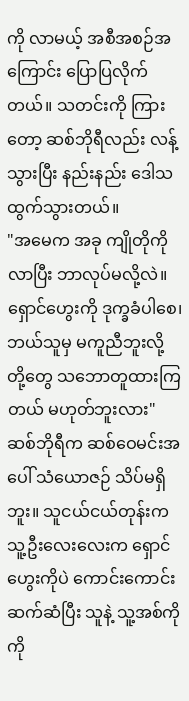ကို လာမယ့် အစီအစဉ်အကြောင်း ပြောပြလိုက်တယ်။ သတင်းကို ကြားတော့ ဆစ်ဘိုရီလည်း လန့်သွားပြီး နည်းနည်း ဒေါသထွက်သွားတယ်။
"အမေက အခု ကျိုတိုကို လာပြီး ဘာလုပ်မလို့လဲ။ ရှောင်ဟွေးကို ဒုက္ခခံပါစေ၊ ဘယ်သူမှ မကူညီဘူးလို့ တို့တွေ သဘောတူထားကြတယ် မဟုတ်ဘူးလား"
ဆစ်ဘိုရီက ဆစ်ဝေမင်းအပေါ် သံယောဇဉ် သိပ်မရှိဘူး။ သူငယ်ငယ်တုန်းက သူ့ဦးလေးလေးက ရှောင်ဟွေးကိုပဲ ကောင်းကောင်း ဆက်ဆံပြီး သူနဲ့ သူ့အစ်ကိုကို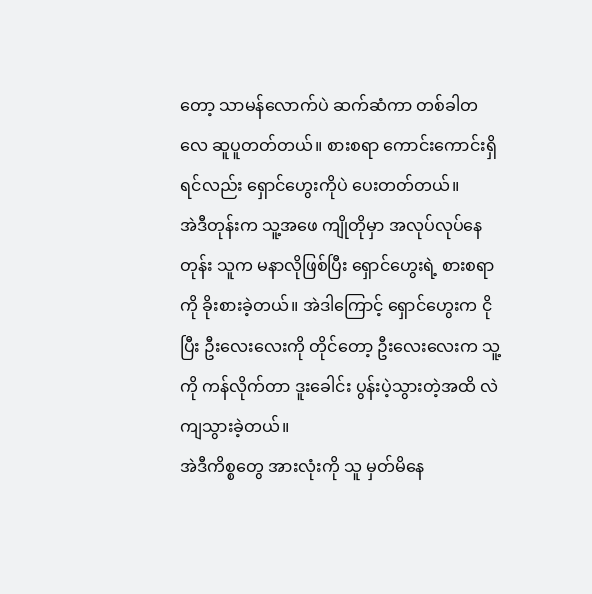တော့ သာမန်လောက်ပဲ ဆက်ဆံကာ တစ်ခါတလေ ဆူပူတတ်တယ်။ စားစရာ ကောင်းကောင်းရှိရင်လည်း ရှောင်ဟွေးကိုပဲ ပေးတတ်တယ်။
အဲဒီတုန်းက သူ့အဖေ ကျိုတိုမှာ အလုပ်လုပ်နေတုန်း သူက မနာလိုဖြစ်ပြီး ရှောင်ဟွေးရဲ့ စားစရာကို ခိုးစားခဲ့တယ်။ အဲဒါကြောင့် ရှောင်ဟွေးက ငိုပြီး ဦးလေးလေးကို တိုင်တော့ ဦးလေးလေးက သူ့ကို ကန်လိုက်တာ ဒူးခေါင်း ပွန်းပဲ့သွားတဲ့အထိ လဲကျသွားခဲ့တယ်။
အဲဒီကိစ္စတွေ အားလုံးကို သူ မှတ်မိနေ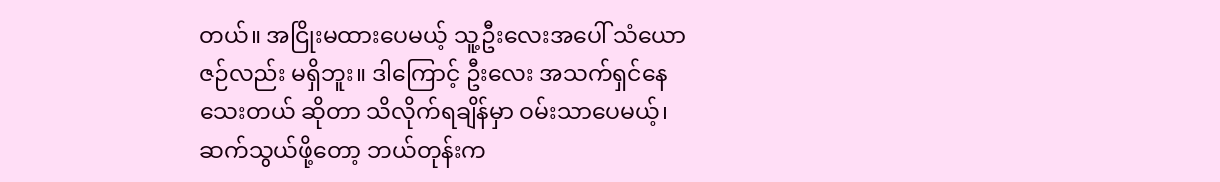တယ်။ အငြိုးမထားပေမယ့် သူ့ဦးလေးအပေါ် သံယောဇဉ်လည်း မရှိဘူး။ ဒါကြောင့် ဦးလေး အသက်ရှင်နေသေးတယ် ဆိုတာ သိလိုက်ရချိန်မှာ ဝမ်းသာပေမယ့်၊ ဆက်သွယ်ဖို့တော့ ဘယ်တုန်းက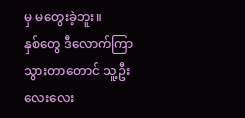မှ မတွေးခဲ့ဘူး။
နှစ်တွေ ဒီလောက်ကြာသွားတာတောင် သူ့ဦးလေးလေး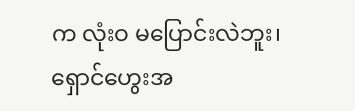က လုံးဝ မပြောင်းလဲဘူး၊ ရှောင်ဟွေးအ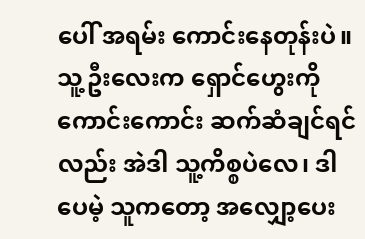ပေါ် အရမ်း ကောင်းနေတုန်းပဲ။
သူ့ဦးလေးက ရှောင်ဟွေးကို ကောင်းကောင်း ဆက်ဆံချင်ရင်လည်း အဲဒါ သူ့ကိစ္စပဲလေ၊ ဒါပေမဲ့ သူကတော့ အလျှော့ပေး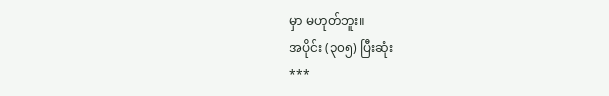မှာ မဟုတ်ဘူး။
အပိုင်း (၃၀၅) ပြီးဆုံး
***